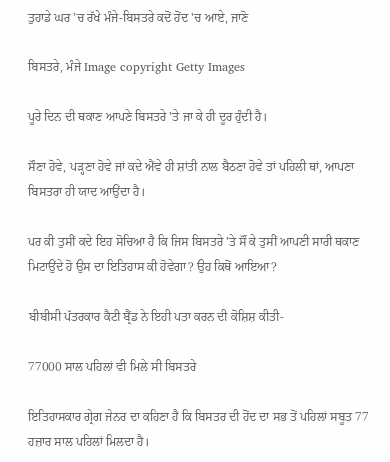ਤੁਹਾਡੇ ਘਰ ’ਚ ਰੱਖੇ ਮੰਜੇ-ਬਿਸਤਰੇ ਕਦੋਂ ਹੋਂਦ 'ਚ ਆਏ, ਜਾਣੋ

ਬਿਸਤਰੇ, ਮੰਜੇ Image copyright Getty Images

ਪੂਰੇ ਦਿਨ ਦੀ ਥਕਾਣ ਆਪਣੇ ਬਿਸਤਰੇ 'ਤੇ ਜਾ ਕੇ ਹੀ ਦੂਰ ਹੁੰਦੀ ਹੈ।

ਸੌਣਾ ਹੋਵੇ, ਪੜ੍ਹਣਾ ਹੋਵੇ ਜਾਂ ਕਦੇ ਐਂਵੇ ਹੀ ਸ਼ਾਂਤੀ ਨਾਲ ਬੈਠਣਾ ਹੋਵੇ ਤਾਂ ਪਹਿਲੀ ਥਾਂ, ਆਪਣਾ ਬਿਸਤਰਾ ਹੀ ਯਾਦ ਆਉਂਦਾ ਹੈ।

ਪਰ ਕੀ ਤੁਸੀਂ ਕਦੇ ਇਹ ਸੋਚਿਆ ਹੈ ਕਿ ਜਿਸ ਬਿਸਤਰੇ 'ਤੇ ਸੌਂ ਕੇ ਤੁਸੀਂ ਆਪਣੀ ਸਾਰੀ ਥਕਾਣ ਮਿਟਾਉਂਦੇ ਹੋ ਉਸ ਦਾ ਇਤਿਹਾਸ ਕੀ ਹੋਵੇਗਾ? ਉਹ ਕਿਥੋਂ ਆਇਆ?

ਬੀਬੀਸੀ ਪੱਤਰਕਾਰ ਕੈਟੀ ਬ੍ਰੈਂਡ ਨੇ ਇਹੀ ਪਤਾ ਕਰਨ ਦੀ ਕੋਸ਼ਿਸ਼ ਕੀਤੀ-

77000 ਸਾਲ ਪਹਿਲਾਂ ਵੀ ਮਿਲੇ ਸੀ ਬਿਸਤਰੇ

ਇਤਿਹਾਸਕਾਰ ਗ੍ਰੇਗ ਜੇਨਰ ਦਾ ਕਹਿਣਾ ਹੈ ਕਿ ਬਿਸਤਰ ਦੀ ਹੋਂਦ ਦਾ ਸਭ ਤੋਂ ਪਹਿਲਾਂ ਸਬੂਤ 77 ਹਜ਼ਾਰ ਸਾਲ ਪਹਿਲਾਂ ਮਿਲਦਾ ਹੈ।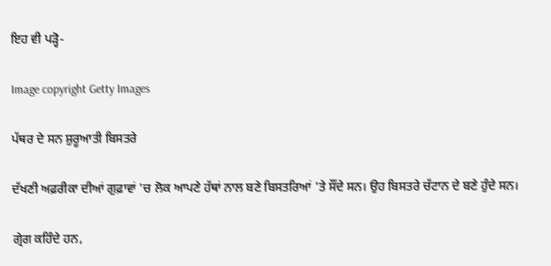ਇਹ ਵੀ ਪੜ੍ਹੋ-

Image copyright Getty Images

ਪੱਥਰ ਦੇ ਸਨ ਸ਼ੁਰੂਆਤੀ ਬਿਸਤਰੇ

ਦੱਖਣੀ ਅਫ਼ਰੀਕਾ ਦੀਆਂ ਗੁਫ਼ਾਵਾਂ 'ਚ ਲੋਕ ਆਪਣੇ ਹੱਥਾਂ ਨਾਲ ਬਣੇ ਬਿਸਤਰਿਆਂ 'ਤੇ ਸੌਂਦੇ ਸਨ। ਉਹ ਬਿਸਤਰੇ ਚੱਟਾਨ ਦੇ ਬਣੇ ਹੁੰਦੇ ਸਨ।

ਗ੍ਰੇਗ ਕਹਿੰਦੇ ਹਨ,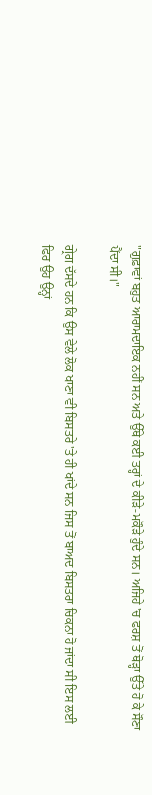"ਗੁਫ਼ਾਵਾਂ ਬਹੁਤ ਆਰਾਮਦਾਇਕ ਨਹੀਂ ਸਨ ਅਤੇ ਉੱਥੇ ਕਈ ਤਰ੍ਹਾਂ ਦੇ ਕੀੜੇ-ਮਕੌੜੇ ਹੁੰਦੇ ਸਨ। ਅਜਿਹੇ 'ਚ ਫਰਸ਼ ਤੋਂ ਥੋੜ੍ਹਾ ਉੱਤੇ ਹੋ ਕੇ ਸੌਣਾ ਪੈਂਦਾ ਸੀ।"

ਗ੍ਰੇਗ ਦੱਸਦੇ ਹਨ ਕਿ ਉਸ ਵੇਲੇ ਲੋਕ ਖਾਣਾ ਵੀ ਬਿਸਤਰੇ 'ਤੇ ਹੀ ਖਾਂਦੇ ਸਨ ਜਿਸ ਤੋਂ ਬਾਅਦ ਬਿਸਤਰਾ ਚਿਕਨਾ ਹੋ ਜਾਂਦਾ ਸੀ ਇਸ ਲਈ ਫਿਰ ਉਹ ਉਨ੍ਹਾਂ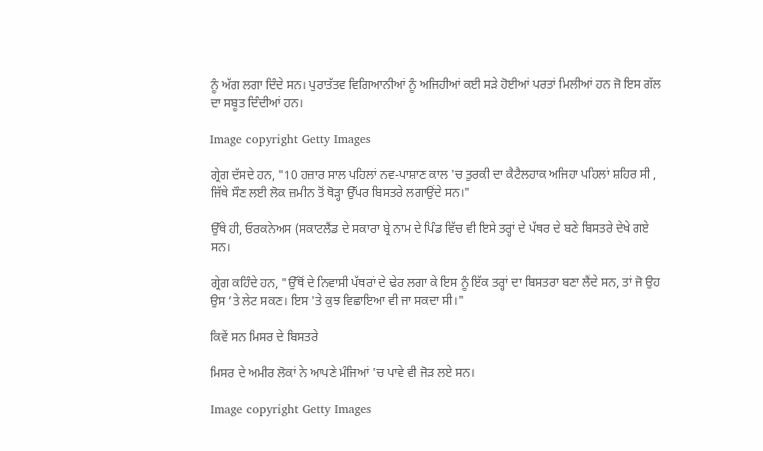ਨੂੰ ਅੱਗ ਲਗਾ ਦਿੰਦੇ ਸਨ। ਪੁਰਾਤੱਤਵ ਵਿਗਿਆਨੀਆਂ ਨੂੰ ਅਜਿਹੀਆਂ ਕਈ ਸੜੇ ਹੋਈਆਂ ਪਰਤਾਂ ਮਿਲੀਆਂ ਹਨ ਜੋ ਇਸ ਗੱਲ ਦਾ ਸਬੂਤ ਦਿੰਦੀਆਂ ਹਨ।

Image copyright Getty Images

ਗ੍ਰੇਗ ਦੱਸਦੇ ਹਨ, "10 ਹਜ਼ਾਰ ਸਾਲ ਪਹਿਲਾਂ ਨਵ-ਪਾਸ਼ਾਣ ਕਾਲ 'ਚ ਤੁਰਕੀ ਦਾ ਕੈਟੈਲਹਾਕ ਅਜਿਹਾ ਪਹਿਲਾਂ ਸ਼ਹਿਰ ਸੀ , ਜਿੱਥੇ ਸੌਣ ਲਈ ਲੋਕ ਜ਼ਮੀਨ ਤੋਂ ਥੋੜ੍ਹਾ ਉੱਪਰ ਬਿਸਤਰੇ ਲਗਾਉਂਦੇ ਸਨ।"

ਉੱਥੇ ਹੀ, ਓਰਕਨੇਅਸ (ਸਕਾਟਲੈਂਡ ਦੇ ਸਕਾਰਾ ਬ੍ਰੇ ਨਾਮ ਦੇ ਪਿੰਡ ਵਿੱਚ ਵੀ ਇਸੇ ਤਰ੍ਹਾਂ ਦੇ ਪੱਥਰ ਦੇ ਬਣੇ ਬਿਸਤਰੇ ਦੇਖੇ ਗਏ ਸਨ।

ਗ੍ਰੇਗ ਕਹਿੰਦੇ ਹਨ, "ਉੱਥੋਂ ਦੇ ਨਿਵਾਸੀ ਪੱਥਰਾਂ ਦੇ ਢੇਰ ਲਗਾ ਕੇ ਇਸ ਨੂੰ ਇੱਕ ਤਰ੍ਹਾਂ ਦਾ ਬਿਸਤਰਾ ਬਣਾ ਲੈਂਦੇ ਸਨ, ਤਾਂ ਜੋ ਉਹ ਉਸ ’ਤੇ ਲੇਟ ਸਕਣ। ਇਸ 'ਤੇ ਕੁਝ ਵਿਛਾਇਆ ਵੀ ਜਾ ਸਕਦਾ ਸੀ।"

ਕਿਵੇਂ ਸਨ ਮਿਸਰ ਦੇ ਬਿਸਤਰੇ

ਮਿਸਰ ਦੇ ਅਮੀਰ ਲੋਕਾਂ ਨੇ ਆਪਣੇ ਮੰਜਿਆਂ 'ਚ ਪਾਵੇ ਵੀ ਜੋੜ ਲਏ ਸਨ।

Image copyright Getty Images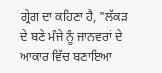ਗ੍ਰੇਗ ਦਾ ਕਹਿਣਾ ਹੈ, "ਲੱਕੜ ਦੇ ਬਣੇ ਮੰਜੇ ਨੂੰ ਜਾਨਵਰਾਂ ਦੇ ਆਕਾਰ ਵਿੱਚ ਬਣਾਇਆ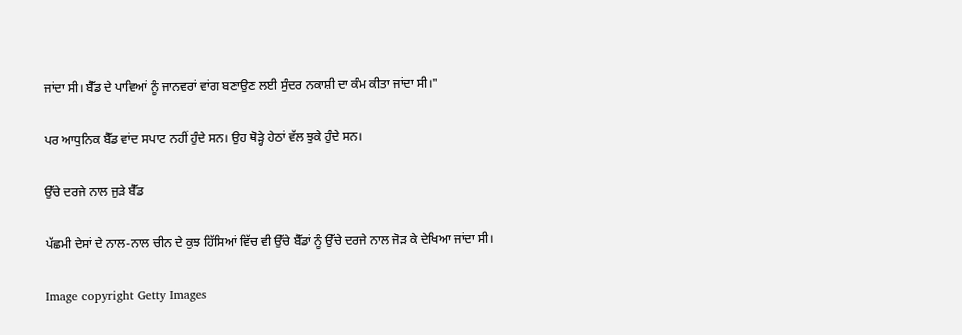ਜਾਂਦਾ ਸੀ। ਬੈੱਡ ਦੇ ਪਾਵਿਆਂ ਨੂੰ ਜਾਨਵਰਾਂ ਵਾਂਗ ਬਣਾਉਣ ਲਈ ਸੁੰਦਰ ਨਕਾਸ਼ੀ ਦਾ ਕੰਮ ਕੀਤਾ ਜਾਂਦਾ ਸੀ।"

ਪਰ ਆਧੁਨਿਕ ਬੈੱਡ ਵਾਂਦ ਸਪਾਟ ਨਹੀਂ ਹੁੰਦੇ ਸਨ। ਉਹ ਥੋੜ੍ਹੇ ਹੇਠਾਂ ਵੱਲ ਝੁਕੇ ਹੁੰਦੇ ਸਨ।

ਉੱਚੇ ਦਰਜੇ ਨਾਲ ਜੁੜੇ ਬੈੱਡ

ਪੱਛਮੀ ਦੇਸਾਂ ਦੇ ਨਾਲ-ਨਾਲ ਚੀਨ ਦੇ ਕੁਝ ਹਿੱਸਿਆਂ ਵਿੱਚ ਵੀ ਉੱਚੇ ਬੈੱਡਾਂ ਨੂੰ ਉੱਚੇ ਦਰਜੇ ਨਾਲ ਜੋੜ ਕੇ ਦੇਖਿਆ ਜਾਂਦਾ ਸੀ।

Image copyright Getty Images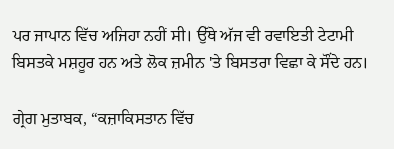ਪਰ ਜਾਪਾਨ ਵਿੱਚ ਅਜਿਹਾ ਨਹੀਂ ਸੀ। ਉੱਥੇ ਅੱਜ ਵੀ ਰਵਾਇਤੀ ਟੇਟਾਮੀ ਬਿਸਤਕੇ ਮਸ਼ਹੂਰ ਹਨ ਅਤੇ ਲੋਕ ਜ਼ਮੀਨ 'ਤੇ ਬਿਸਤਰਾ ਵਿਛਾ ਕੇ ਸੌਂਦੇ ਹਨ।

ਗ੍ਰੇਗ ਮੁਤਾਬਕ, “ਕਜ਼ਾਕਿਸਤਾਨ ਵਿੱਚ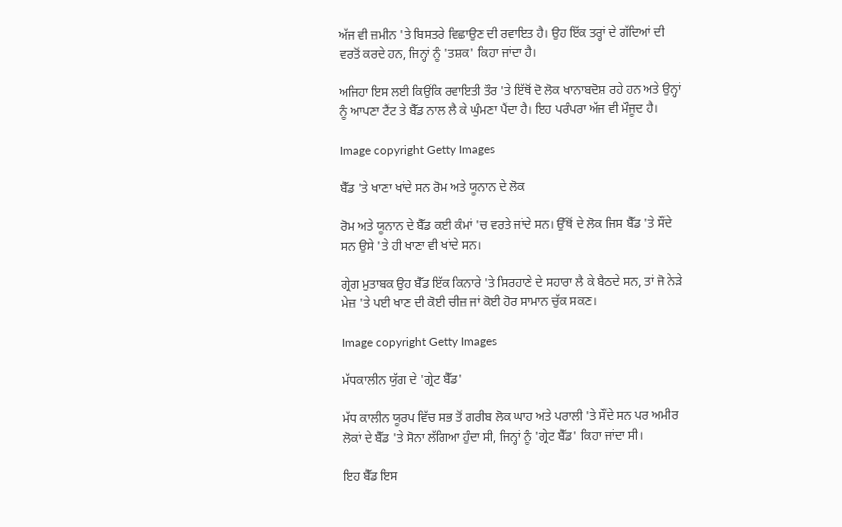ਅੱਜ ਵੀ ਜ਼ਮੀਨ 'ਤੇ ਬਿਸਤਰੇ ਵਿਛਾਉਣ ਦੀ ਰਵਾਇਤ ਹੈ। ਉਹ ਇੱਕ ਤਰ੍ਹਾਂ ਦੇ ਗੱਦਿਆਂ ਦੀ ਵਰਤੋਂ ਕਰਦੇ ਹਨ, ਜਿਨ੍ਹਾਂ ਨੂੰ 'ਤਸ਼ਕ' ਕਿਹਾ ਜਾਂਦਾ ਹੈ।

ਅਜਿਹਾ ਇਸ ਲਈ ਕਿਉਂਕਿ ਰਵਾਇਤੀ ਤੌਰ 'ਤੇ ਇੱਥੋਂ ਦੋ ਲੋਕ ਖਾਨਾਬਦੋਸ਼ ਰਹੇ ਹਨ ਅਤੇ ਉਨ੍ਹਾਂ ਨੂੰ ਆਪਣਾ ਟੈਂਟ ਤੇ ਬੈੱਡ ਨਾਲ ਲੈ ਕੇ ਘੁੰਮਣਾ ਪੈਂਦਾ ਹੈ। ਇਹ ਪਰੰਪਰਾ ਅੱਜ ਵੀ ਮੌਜੂਦ ਹੈ।

Image copyright Getty Images

ਬੈੱਡ 'ਤੇ ਖਾਣਾ ਖਾਂਦੇ ਸਨ ਰੋਮ ਅਤੇ ਯੂਨਾਨ ਦੇ ਲੋਕ

ਰੋਮ ਅਤੇ ਯੂਨਾਨ ਦੇ ਬੈੱਡ ਕਈ ਕੰਮਾਂ 'ਚ ਵਰਤੇ ਜਾਂਦੇ ਸਨ। ਉੱਥੋਂ ਦੇ ਲੋਕ ਜਿਸ ਬੈੱਡ 'ਤੇ ਸੌਂਦੇ ਸਨ ਉਸੇ 'ਤੇ ਹੀ ਖਾਣਾ ਵੀ ਖਾਂਦੇ ਸਨ।

ਗ੍ਰੇਗ ਮੁਤਾਬਕ ਉਹ ਬੈੱਡ ਇੱਕ ਕਿਨਾਰੇ 'ਤੇ ਸਿਰਹਾਣੇ ਦੇ ਸਹਾਰਾ ਲੈ ਕੇ ਬੈਠਦੇ ਸਨ, ਤਾਂ ਜੋ ਨੇੜੇ ਮੇਜ਼ 'ਤੇ ਪਈ ਖਾਣ ਦੀ ਕੋਈ ਚੀਜ਼ ਜਾਂ ਕੋਈ ਹੋਰ ਸਾਮਾਨ ਚੁੱਕ ਸਕਣ।

Image copyright Getty Images

ਮੱਧਕਾਲੀਨ ਯੁੱਗ ਦੇ 'ਗ੍ਰੇਟ ਬੈੱਡ'

ਮੱਧ ਕਾਲੀਨ ਯੂਰਪ ਵਿੱਚ ਸਭ ਤੋਂ ਗਰੀਬ ਲੋਕ ਘਾਹ ਅਤੇ ਪਰਾਲੀ 'ਤੇ ਸੌਂਦੇ ਸਨ ਪਰ ਅਮੀਰ ਲੋਕਾਂ ਦੇ ਬੈੱਡ 'ਤੇ ਸੋਨਾ ਲੱਗਿਆ ਹੁੰਦਾ ਸੀ, ਜਿਨ੍ਹਾਂ ਨੂੰ 'ਗ੍ਰੇਟ ਬੈੱਡ' ਕਿਹਾ ਜਾਂਦਾ ਸੀ।

ਇਹ ਬੈੱਡ ਇਸ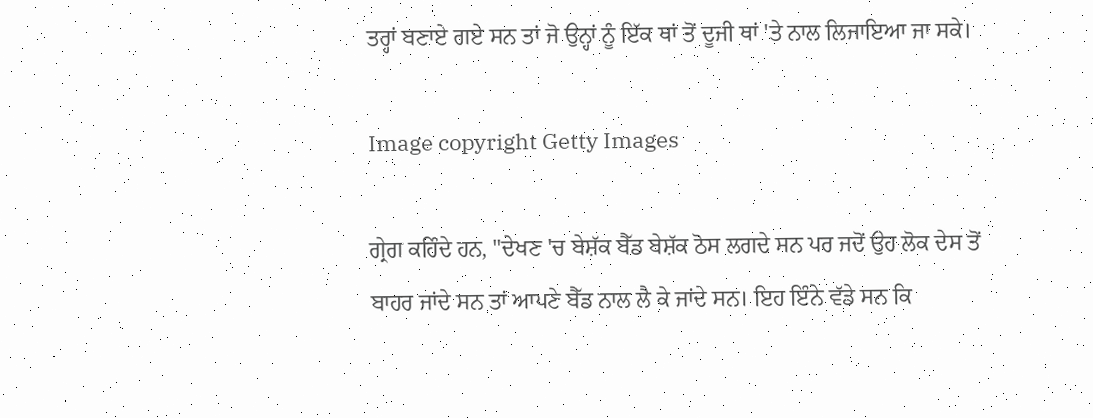ਤਰ੍ਹਾਂ ਬਣਾਏ ਗਏ ਸਨ ਤਾਂ ਜੋ ਉਨ੍ਹਾਂ ਨੂੰ ਇੱਕ ਥਾਂ ਤੋਂ ਦੂਜੀ ਥਾਂ 'ਤੇ ਨਾਲ ਲਿਜਾਇਆ ਜਾ ਸਕੇ।

Image copyright Getty Images

ਗ੍ਰੇਗ ਕਹਿੰਦੇ ਹਨ, "ਦੇਖਣ 'ਚ ਬੇਸ਼ੱਕ ਬੈੱਡ ਬੇਸ਼ੱਕ ਠੋਸ ਲਗਦੇ ਸਨ ਪਰ ਜਦੋਂ ਉਹ ਲੋਕ ਦੇਸ ਤੋਂ ਬਾਹਰ ਜਾਂਦੇ ਸਨ ਤਾਂ ਆਪਣੇ ਬੈੱਡ ਨਾਲ ਲੈ ਕੇ ਜਾਂਦੇ ਸਨ। ਇਹ ਇੰਨੇ ਵੱਡੇ ਸਨ ਕਿ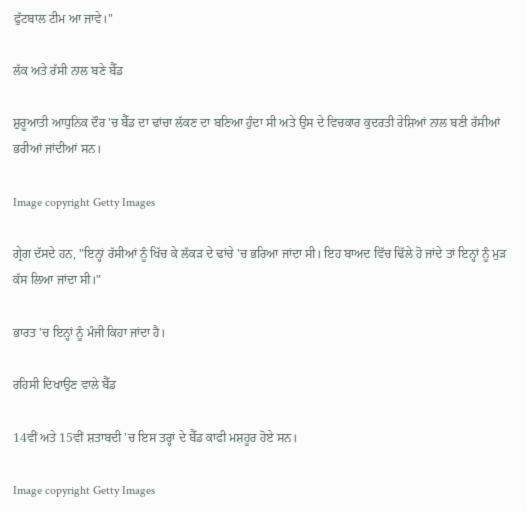ਫੁੱਟਬਾਲ ਟੀਮ ਆ ਜਾਵੇ।"

ਲੱਕ ਅਤੇ ਰੱਸੀ ਨਾਲ ਬਣੇ ਬੈੱਡ

ਸ਼ੁਰੂਆਤੀ ਆਧੁਨਿਕ ਦੌਰ 'ਚ ਬੈੱਡ ਦਾ ਢਾਂਚਾ ਲੱਕਣ ਦਾ ਬਣਿਆ ਹੁੰਦਾ ਸੀ ਅਤੇ ਉਸ ਦੇ ਵਿਚਕਾਰ ਕੁਦਰਤੀ ਰੇਸ਼ਿਆਂ ਨਾਲ ਬਣੀ ਰੱਸੀਆਂ ਭਰੀਆਂ ਜਾਂਦੀਆਂ ਸਨ।

Image copyright Getty Images

ਗ੍ਰੇਗ ਦੱਸਦੇ ਹਨ, "ਇਨ੍ਹਾਂ ਰੱਸੀਆਂ ਨੂੰ ਖਿੱਚ ਕੇ ਲੱਕੜ ਦੇ ਢਾਂਚੇ 'ਚ ਭਰਿਆ ਜਾਂਦਾ ਸੀ। ਇਹ ਬਾਅਦ ਵਿੱਚ ਢਿੱਲੇ ਹੋ ਜਾਂਦੇ ਤਾਂ ਇਨ੍ਹਾਂ ਨੂੰ ਮੁੜ ਕੱਸ ਲਿਆ ਜਾਂਦਾ ਸੀ।"

ਭਾਰਤ 'ਚ ਇਨ੍ਹਾਂ ਨੂੰ ਮੰਜੀ ਕਿਹਾ ਜਾਂਦਾ ਹੈ।

ਰਹਿਸੀ ਦਿਖਾਉਣ ਵਾਲੇ ਬੈੱਡ

14ਵੀਂ ਅਤੇ 15ਵੀਂ ਸ਼ਤਾਬਦੀ 'ਚ ਇਸ ਤਰ੍ਹਾਂ ਦੇ ਬੈੱਡ ਕਾਫੀ ਮਸ਼ਹੂਰ ਹੋਏ ਸਨ।

Image copyright Getty Images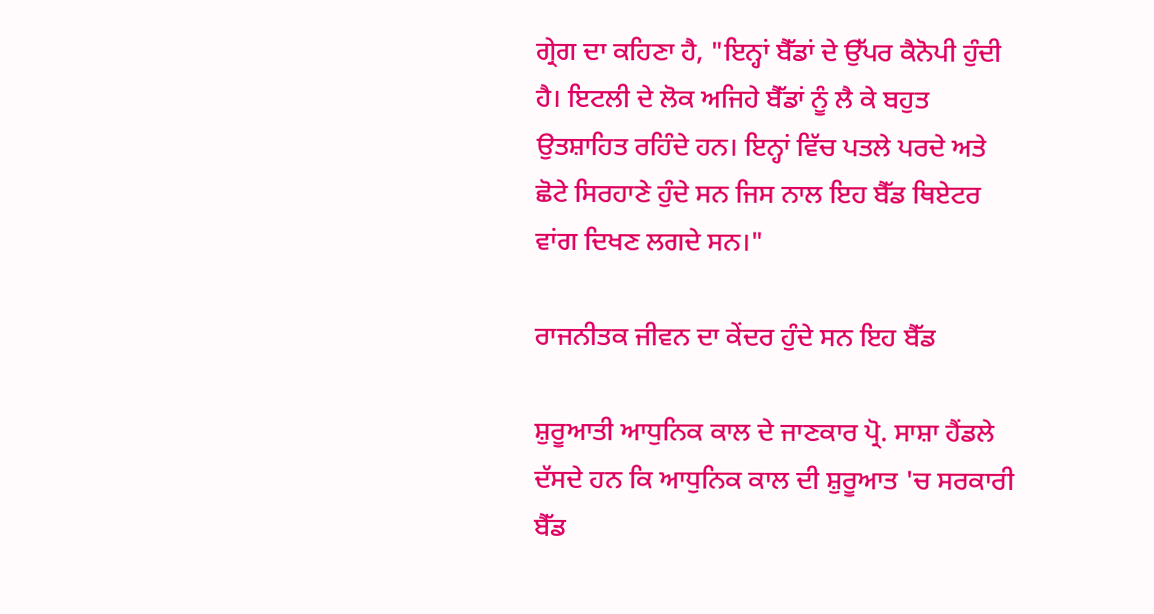ਗ੍ਰੇਗ ਦਾ ਕਹਿਣਾ ਹੈ, "ਇਨ੍ਹਾਂ ਬੈੱਡਾਂ ਦੇ ਉੱਪਰ ਕੈਨੋਪੀ ਹੁੰਦੀ ਹੈ। ਇਟਲੀ ਦੇ ਲੋਕ ਅਜਿਹੇ ਬੈੱਡਾਂ ਨੂੰ ਲੈ ਕੇ ਬਹੁਤ ਉਤਸ਼ਾਹਿਤ ਰਹਿੰਦੇ ਹਨ। ਇਨ੍ਹਾਂ ਵਿੱਚ ਪਤਲੇ ਪਰਦੇ ਅਤੇ ਛੋਟੇ ਸਿਰਹਾਣੇ ਹੁੰਦੇ ਸਨ ਜਿਸ ਨਾਲ ਇਹ ਬੈੱਡ ਥਿਏਟਰ ਵਾਂਗ ਦਿਖਣ ਲਗਦੇ ਸਨ।"

ਰਾਜਨੀਤਕ ਜੀਵਨ ਦਾ ਕੇਂਦਰ ਹੁੰਦੇ ਸਨ ਇਹ ਬੈੱਡ

ਸ਼ੁਰੂਆਤੀ ਆਧੁਨਿਕ ਕਾਲ ਦੇ ਜਾਣਕਾਰ ਪ੍ਰੋ. ਸਾਸ਼ਾ ਹੈਂਡਲੇ ਦੱਸਦੇ ਹਨ ਕਿ ਆਧੁਨਿਕ ਕਾਲ ਦੀ ਸ਼ੁਰੂਆਤ 'ਚ ਸਰਕਾਰੀ ਬੈੱਡ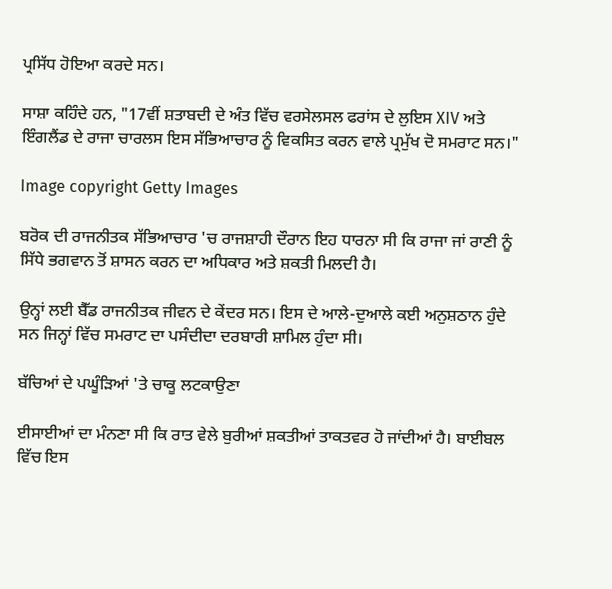ਪ੍ਰਸਿੱਧ ਹੋਇਆ ਕਰਦੇ ਸਨ।

ਸਾਸ਼ਾ ਕਹਿੰਦੇ ਹਨ, "17ਵੀਂ ਸ਼ਤਾਬਦੀ ਦੇ ਅੰਤ ਵਿੱਚ ਵਰਸੇਲਸਲ ਫਰਾਂਸ ਦੇ ਲੁਇਸ XIV ਅਤੇ ਇੰਗਲੈਂਡ ਦੇ ਰਾਜਾ ਚਾਰਲਸ ਇਸ ਸੱਭਿਆਚਾਰ ਨੂੰ ਵਿਕਸਿਤ ਕਰਨ ਵਾਲੇ ਪ੍ਰਮੁੱਖ ਦੋ ਸਮਰਾਟ ਸਨ।"

Image copyright Getty Images

ਬਰੋਕ ਦੀ ਰਾਜਨੀਤਕ ਸੱਭਿਆਚਾਰ 'ਚ ਰਾਜਸ਼ਾਹੀ ਦੌਰਾਨ ਇਹ ਧਾਰਨਾ ਸੀ ਕਿ ਰਾਜਾ ਜਾਂ ਰਾਣੀ ਨੂੰ ਸਿੱਧੇ ਭਗਵਾਨ ਤੋਂ ਸ਼ਾਸਨ ਕਰਨ ਦਾ ਅਧਿਕਾਰ ਅਤੇ ਸ਼ਕਤੀ ਮਿਲਦੀ ਹੈ।

ਉਨ੍ਹਾਂ ਲਈ ਬੈੱਡ ਰਾਜਨੀਤਕ ਜੀਵਨ ਦੇ ਕੇਂਦਰ ਸਨ। ਇਸ ਦੇ ਆਲੇ-ਦੁਆਲੇ ਕਈ ਅਨੁਸ਼ਠਾਨ ਹੁੰਦੇ ਸਨ ਜਿਨ੍ਹਾਂ ਵਿੱਚ ਸਮਰਾਟ ਦਾ ਪਸੰਦੀਦਾ ਦਰਬਾਰੀ ਸ਼ਾਮਿਲ ਹੁੰਦਾ ਸੀ।

ਬੱਚਿਆਂ ਦੇ ਪਘੂੰੜਿਆਂ 'ਤੇ ਚਾਕੂ ਲਟਕਾਉਣਾ

ਈਸਾਈਆਂ ਦਾ ਮੰਨਣਾ ਸੀ ਕਿ ਰਾਤ ਵੇਲੇ ਬੁਰੀਆਂ ਸ਼ਕਤੀਆਂ ਤਾਕਤਵਰ ਹੋ ਜਾਂਦੀਆਂ ਹੈ। ਬਾਈਬਲ ਵਿੱਚ ਇਸ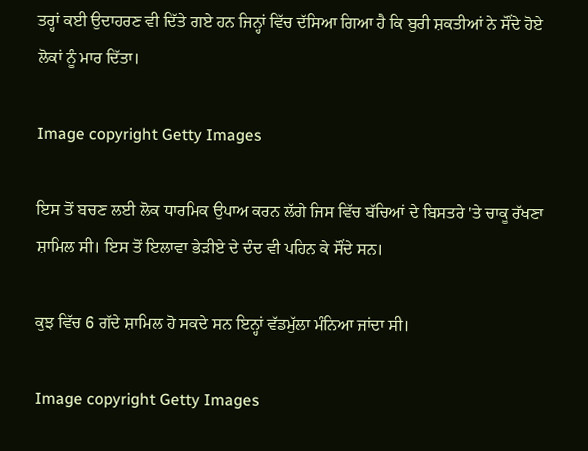ਤਰ੍ਹਾਂ ਕਈ ਉਦਾਹਰਣ ਵੀ ਦਿੱਤੇ ਗਏ ਹਨ ਜਿਨ੍ਹਾਂ ਵਿੱਚ ਦੱਸਿਆ ਗਿਆ ਹੈ ਕਿ ਬੁਰੀ ਸ਼ਕਤੀਆਂ ਨੇ ਸੌਂਦੇ ਹੋਏ ਲੋਕਾਂ ਨੂੰ ਮਾਰ ਦਿੱਤਾ।

Image copyright Getty Images

ਇਸ ਤੋਂ ਬਚਣ ਲਈ ਲੋਕ ਧਾਰਮਿਕ ਉਪਾਅ ਕਰਨ ਲੱਗੇ ਜਿਸ ਵਿੱਚ ਬੱਚਿਆਂ ਦੇ ਬਿਸਤਰੇ 'ਤੇ ਚਾਕੂ ਰੱਖਣਾ ਸ਼ਾਮਿਲ ਸੀ। ਇਸ ਤੋਂ ਇਲਾਵਾ ਭੇੜੀਏ ਦੇ ਦੰਦ ਵੀ ਪਹਿਨ ਕੇ ਸੌਂਦੇ ਸਨ।

ਕੁਝ ਵਿੱਚ 6 ਗੱਦੇ ਸ਼ਾਮਿਲ ਹੋ ਸਕਦੇ ਸਨ ਇਨ੍ਹਾਂ ਵੱਡਮੁੱਲਾ ਮੰਨਿਆ ਜਾਂਦਾ ਸੀ।

Image copyright Getty Images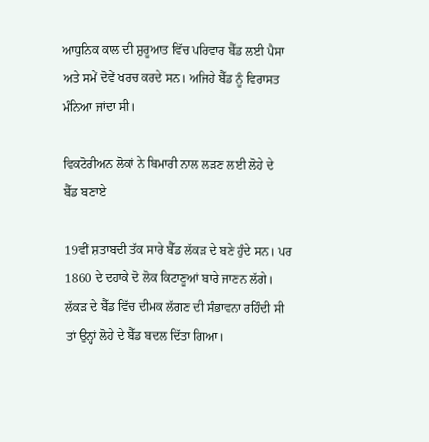ਆਧੁਨਿਕ ਕਾਲ ਦੀ ਸ਼ੁਰੂਆਤ ਵਿੱਚ ਪਰਿਵਾਰ ਬੈੱਡ ਲਈ ਪੈਸਾ ਅਤੇ ਸਮੇਂ ਦੋਵੇਂ ਖਰਚ ਕਰਦੇ ਸਨ। ਅਜਿਹੇ ਬੈੱਡ ਨੂੰ ਵਿਰਾਸਤ ਮੰਨਿਆ ਜਾਂਦਾ ਸੀ।

ਵਿਕਟੋਰੀਅਨ ਲੋਕਾਂ ਨੇ ਬਿਮਾਰੀ ਨਾਲ ਲੜਣ ਲਈ ਲੋਹੇ ਦੇ ਬੈੱਡ ਬਣਾਏ

19ਵੀਂ ਸ਼ਤਾਬਦੀ ਤੱਕ ਸਾਰੇ ਬੈੱਡ ਲੱਕੜ ਦੇ ਬਣੇ ਹੁੰਦੇ ਸਨ। ਪਰ 1860 ਦੇ ਦਹਾਕੇ ਦੋ ਲੋਕ ਕਿਟਾਣੂਆਂ ਬਾਰੇ ਜਾਣਨ ਲੱਗੇ। ਲੱਕੜ ਦੇ ਬੈੱਡ ਵਿੱਚ ਦੀਮਕ ਲੱਗਣ ਦੀ ਸੰਭਾਵਨਾ ਰਹਿੰਦੀ ਸੀ ਤਾਂ ਉਨ੍ਹਾਂ ਲੋਹੇ ਦੇ ਬੈੱਡ ਬਦਲ ਦਿੱਤਾ ਗਿਆ।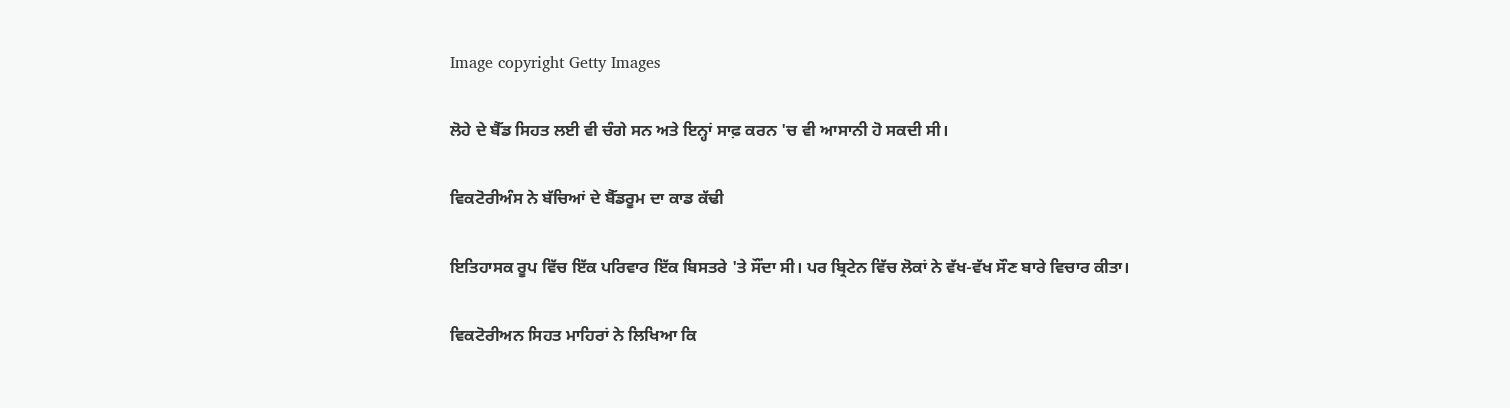Image copyright Getty Images

ਲੋਹੇ ਦੇ ਬੈੱਡ ਸਿਹਤ ਲਈ ਵੀ ਚੰਗੇ ਸਨ ਅਤੇ ਇਨ੍ਹਾਂ ਸਾਫ਼ ਕਰਨ 'ਚ ਵੀ ਆਸਾਨੀ ਹੋ ਸਕਦੀ ਸੀ।

ਵਿਕਟੋਰੀਅੰਸ ਨੇ ਬੱਚਿਆਂ ਦੇ ਬੈੱਡਰੂਮ ਦਾ ਕਾਡ ਕੱਢੀ

ਇਤਿਹਾਸਕ ਰੂਪ ਵਿੱਚ ਇੱਕ ਪਰਿਵਾਰ ਇੱਕ ਬਿਸਤਰੇ 'ਤੇ ਸੌਂਦਾ ਸੀ। ਪਰ ਬ੍ਰਿਟੇਨ ਵਿੱਚ ਲੋਕਾਂ ਨੇ ਵੱਖ-ਵੱਖ ਸੌਣ ਬਾਰੇ ਵਿਚਾਰ ਕੀਤਾ।

ਵਿਕਟੋਰੀਅਨ ਸਿਹਤ ਮਾਹਿਰਾਂ ਨੇ ਲਿਖਿਆ ਕਿ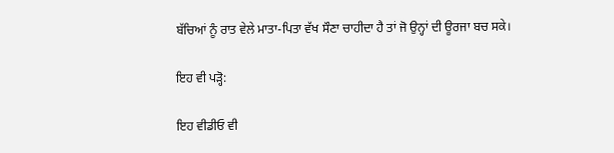ਬੱਚਿਆਂ ਨੂੰ ਰਾਤ ਵੇਲੇ ਮਾਤਾ-ਪਿਤਾ ਵੱਖ ਸੌਣਾ ਚਾਹੀਦਾ ਹੈ ਤਾਂ ਜੋ ਉਨ੍ਹਾਂ ਦੀ ਊਰਜਾ ਬਚ ਸਕੇ।

ਇਹ ਵੀ ਪੜ੍ਹੋ:

ਇਹ ਵੀਡੀਓ ਵੀ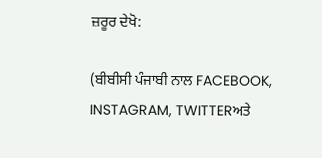ਜ਼ਰੂਰ ਦੇਖੋ:

(ਬੀਬੀਸੀ ਪੰਜਾਬੀ ਨਾਲ FACEBOOK, INSTAGRAM, TWITTERਅਤੇ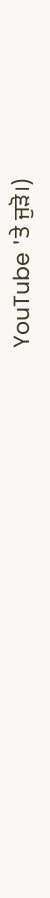YouTube 'ਤੇ ਜੁੜੋ।)